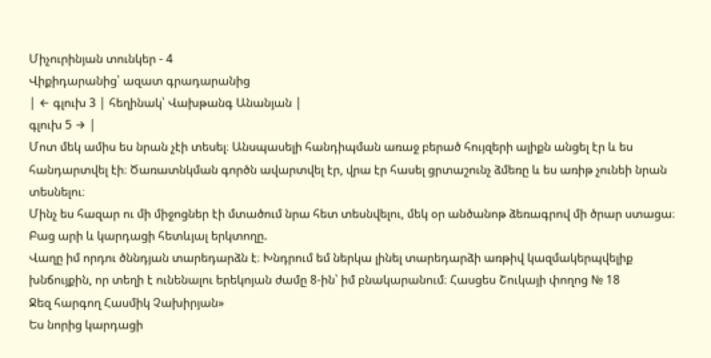Միչուրինյան տունկեր - 4
Վիքիդարանից՝ ազատ գրադարանից
| ← գլուխ 3 | հեղինակ՝ Վախթանգ Անանյան |
գլուխ 5 → |
Մոտ մեկ ամիս ես նրան չէի տեսել։ Անսպասելի հանդիպման առաջ բերած հույզերի ալիքն անցել էր և ես հանդարտվել էի։ Ծառատնկման գործն ավարտվել էր, վրա էր հասել ցրտաշունչ ձմեռը և ես առիթ չունեի նրան տեսնելու։
Մինչ ես հազար ու մի միջոցներ էի մտածում նրա հետ տեսնվելու, մեկ օր անծանոթ ձեռագրով մի ծրար ստացա։ Բաց արի և կարդացի հետևյալ երկտողը.
Վաղը իմ որդու ծննդյան տարեդարձն է։ Խնդրում եմ ներկա լինել տարեդարձի առթիվ կազմակերպվելիք խնճույքին, որ տեղի է ունենալու երեկոյան ժամը 8-ին՝ իմ բնակարանում։ Հասցես Շուկայի փողոց № 18
Ջեզ հարգող Հասմիկ Չախիրյան»
Ես նորից կարդացի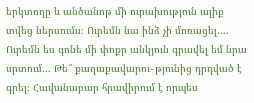երկտողը և անծանոթ մի ուրախություն ալիք տվեց ներսումս։ Ուրեմն նա ինձ չի մոռացել…. Ուրեմն ես գոնե մի փոքր անկյուն գրավել եմ նրա սրտում… Թե՞ քաղաքավարու֊թյունից դրդված է գրել։ Հավանաբար հրավիրում է որպես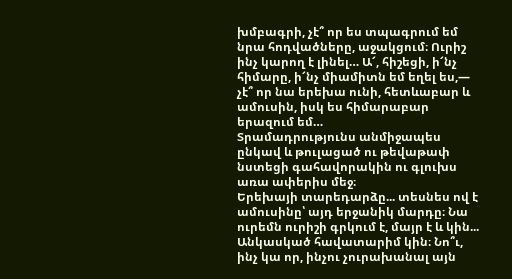խմբագրի, չէ՞ որ ես տպագրում եմ նրա հոդվածները, աջակցում։ Ուրիշ ինչ կարող է լինել… Ա՜, հիշեցի, ի՜նչ հիմարը, ի՜նչ միամիտն եմ եղել ես,— չէ՞ որ նա երեխա ունի, հետևաբար և ամուսին, իսկ ես հիմարաբար երազում եմ…
Տրամադրությունս անմիջապես ընկավ և թուլացած ու թեվաթափ նստեցի գահավորակին ու գլուխս առա ափերիս մեջ։
Երեխայի տարեդարձը... տեսնես ով է ամուսինը՝ այդ երջանիկ մարդը։ Նա ուրեմն ուրիշի գրկում է, մայր է և կին... Անկասկած հավատարիմ կին։ Նո՞ւ, ինչ կա որ, ինչու չուրախանալ այն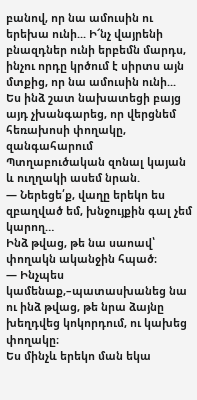բանով, որ նա ամուսին ու երեխա ունի... Ի՜նչ վայրենի բնազդներ ունի երբեմն մարդս, ինչու որդը կրծում է սիրտս այն մտքից, որ նա ամուսին ունի...
Ես ինձ շատ նախատեցի բայց այդ չխանգարեց, որ վերցնեմ հեռախոսի փողակը, զանգահարում Պտղաբուծական զոնալ կայան և ուղղակի ասեմ նրան.
— Ներեցե՛ք, վաղը երեկո ես զբաղված եմ, խնջույքին գալ չեմ կարող…
Ինձ թվաց, թե նա սաոավ՝ փողակն ականջին հպած։
— Ինչպես կամենաք,–պատասխանեց նա ու ինձ թվաց, թե նրա ձայնը խեղդվեց կոկորդում, ու կախեց փողակը։
Ես մինչև երեկո ման եկա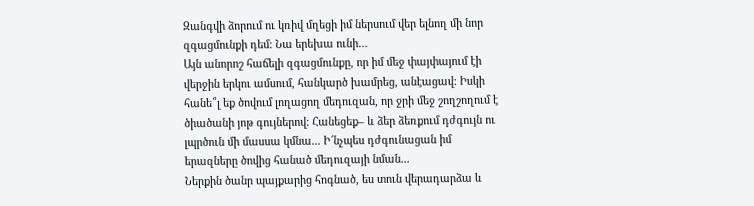Զանգվի ձորում ու կռիվ մղեցի իմ ներսում վեր ելնող մի նոր զգացմունքի դեմ։ Նա երեխա ունի…
Այն անորոշ հաճելի զգացմունքը, որ իմ մեջ փայփայում էի վերջին երկու ամսում, հանկարծ խամրեց, անէացավ։ Իսկի հանե՞լ եք ծովում լողացող մեդուզան, որ ջրի մեջ շողշողում է ծիածանի յոթ գույներով։ Հանեցեք– և ձեր ձեռքում դժգույն ու լպրծուն մի մասսա կմնա... Ի՜նչպես դժգունացան իմ երազները ծովից հանած մեդուզայի նման...
Ներքին ծանր պայքարից հոգնած, ես տուն վերադարձա և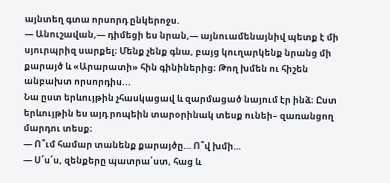այնտեղ գտա որսորդ ընկերոջս.
— Անուշավան,— դիմեցի ես նրան,— այնուամենայնիվ պետք է մի սյուրպրիզ սարքել։ Մենք չենք գնա, բայց կուղարկենք նրանց մի քարայծ և «Արարատի» հին գինիներից։ Թող խմեն ու հիշեն անբախտ որսորդիս...
Նա ըստ երևույթին չհասկացավ և զարմացած նայում էր ինձ։ Ըստ երևույթին ես այդ րոպեին տարօրինակ տեսք ունեի– զառանցող մարդու տեսք։
— Ո՞ւմ համար տանենք քարայծը… Ո՞վ խմի…
— Ս՜ս՜ս, զենքերը պատրա՛ստ, հաց և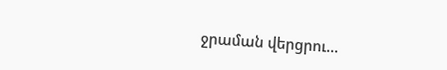ջրաման վերցրու...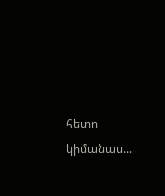հետո կիմանաս...